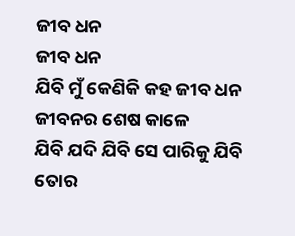ଜୀବ ଧନ
ଜୀବ ଧନ
ଯିବି ମୁଁ କେଣିକି କହ ଜୀବ ଧନ
ଜୀବନର ଶେଷ କାଳେ
ଯିବି ଯଦି ଯିବି ସେ ପାରିକୁ ଯିବି
ତୋର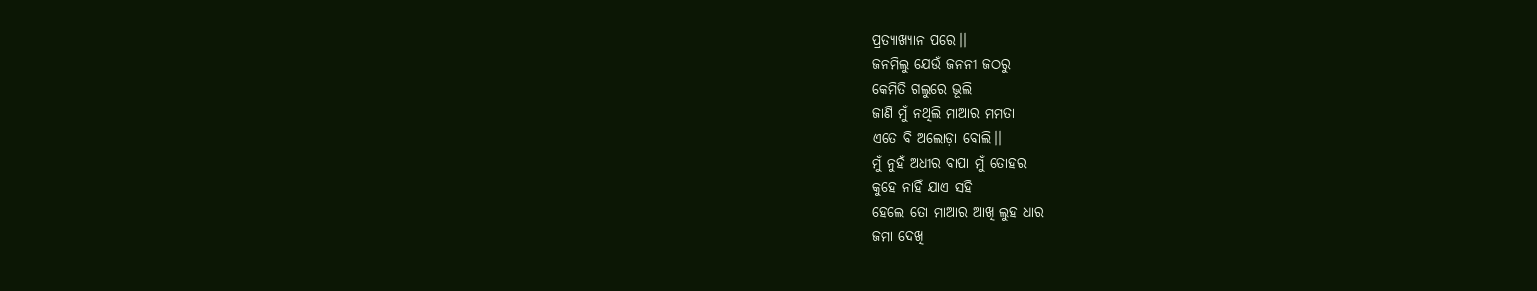ପ୍ରତ୍ୟାଖ୍ୟାନ ପରେ।।
ଜନମିଲୁ ଯେଉଁ ଜନନୀ ଜଠରୁ
କେମିତି ଗଲୁରେ ଭୂଲି
ଜାଣି ମୁଁ ନଥିଲି ମାଆର ମମତା
ଏତେ ବି ଅଲୋଡ଼ା ବୋଲି।।
ମୁଁ ନୁହଁ ଅଧୀର ବାପା ମୁଁ ତୋହର
କୁହେ ନାହିଁ ଯାଏ ସହି
ହେଲେ ତୋ ମାଆର ଆଖି ଲୁହ ଧାର
ଜମା ଦେଖି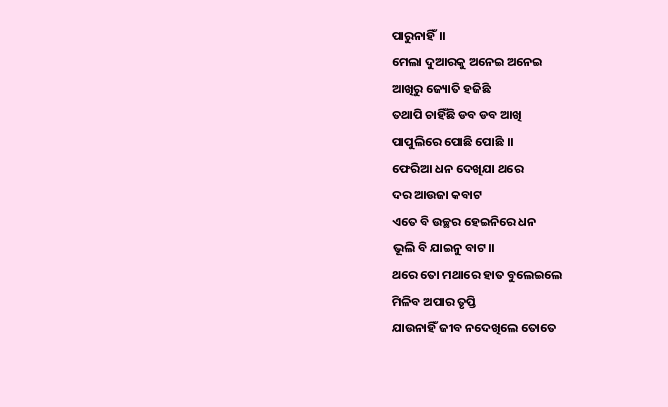ପାରୁନାହିଁ।।
ମେଲା ଦୁଆରକୁ ଅନେଇ ଅନେଇ
ଆଖିରୁ ଜ୍ୟୋତି ହଜିଛି
ତଥାପି ଚାହିଁଛି ଡବ ଡବ ଆଖି
ପାପୁଲିରେ ପୋଛି ପୋଛି ।।
ଫେରିଆ ଧନ ଦେଖିଯା ଥରେ
ଦର ଆଉଜା କବାଟ
ଏତେ ବି ଉଚ୍ଛର ହେଇନିରେ ଧନ
ଭୂଲି ବି ଯାଇନୁ ବାଟ।।
ଥରେ ତୋ ମଥାରେ ହାତ ବୁଲେଇଲେ
ମିଳିବ ଅପାର ତୃପ୍ତି
ଯାଉନାହିଁ ଜୀବ ନଦେଖିଲେ ତୋତେ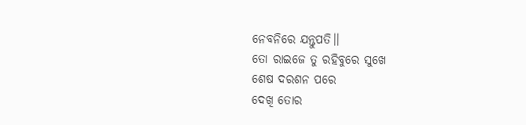ନେବନିରେ ଯନ୍ତୁପତି।।
ତୋ ରାଇଜେ ତୁ ରହିବୁରେ ସୁଖେ
ଶେଷ ଦରଶନ ପରେ
ଦେଖି ତୋର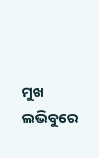ମୁଖ ଲଭିବୁରେ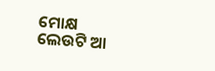ମୋକ୍ଷ
ଲେଉଟି ଆ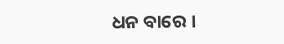ଧନ ବାରେ ।